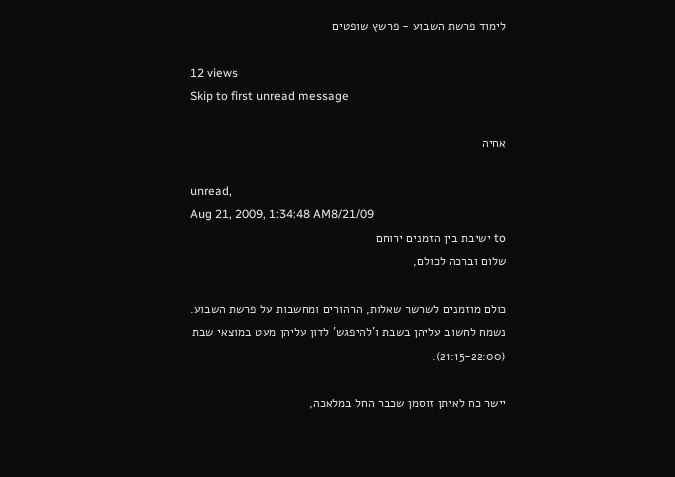לימוד פרשת השבוע - פרשץ שופטים

12 views
Skip to first unread message

אחיה

unread,
Aug 21, 2009, 1:34:48 AM8/21/09
to ישיבת בין הזמנים ירוחם
שלום וברכה לכולם,

כולם מוזמנים לשרשר שאלות, הרהורים ומחשבות על פרשת השבוע.
נשמח לחשוב עליהן בשבת ו'להיפגש' לדון עליהן מעט במוצאי שבת
(21:15-22:00).

יישר כח לאיתן זוסמן שכבר החל במלאכה,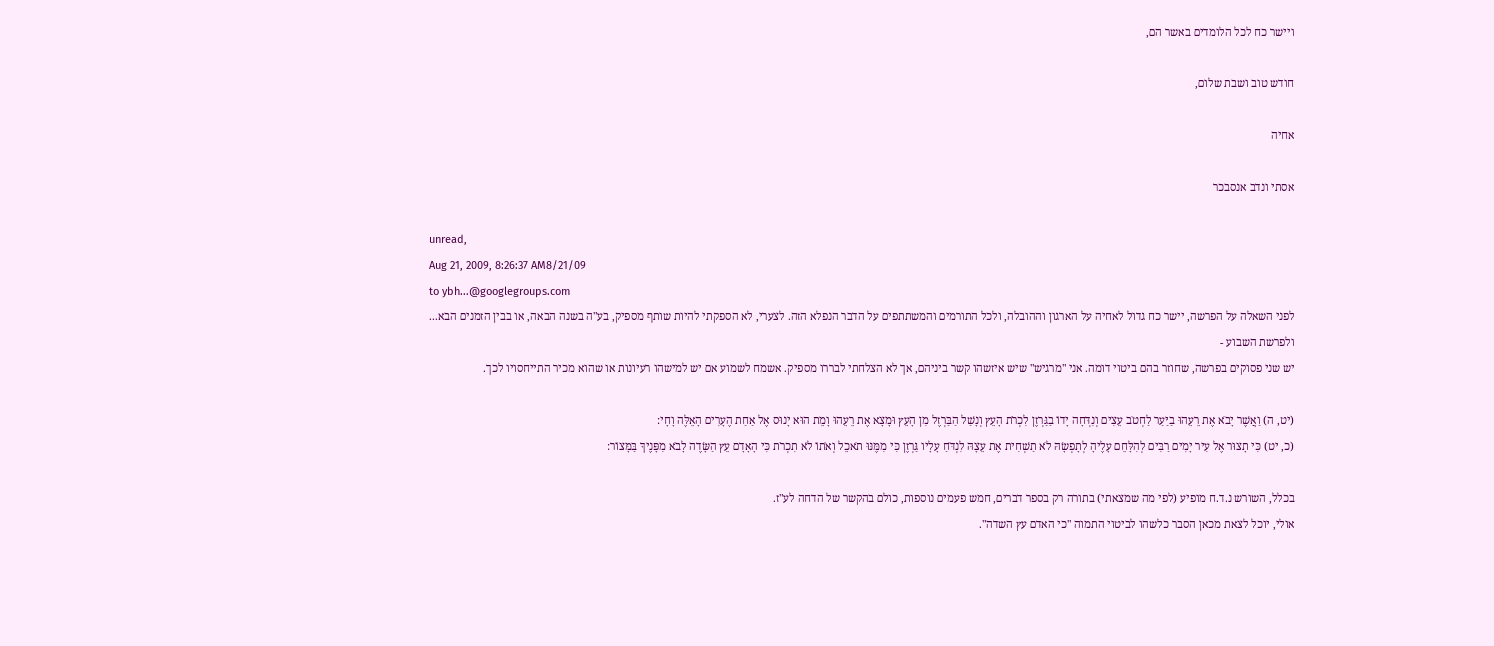ויישר כח לכל הלומדים באשר הם,

חודש טוב ושבת שלום,

אחיה

אסתי ונדב אנסבכר

unread,
Aug 21, 2009, 8:26:37 AM8/21/09
to ybh...@googlegroups.com
לפני השאלה על הפרשה, יישר כח גדול לאחיה על הארגון וההובלה, ולכל התורמים והמשתתפים על הדבר הנפלא הזה. לצערי, לא הספקתי להיות שותף מספיק, בע"ה בשנה הבאה, או בבין הזמנים הבא...
ולפרשת השבוע -
יש שני פסוקים בפרשה, שחוזר בהם ביטוי דומה. אני "מרגיש" שיש איזשהו קשר ביניהם, אך לא הצלחתי לבררו מספיק. אשמח לשמוע אם יש למישהו רעיונות או שהוא מכיר התייחסויו לכך.

(יט, ה) וַאֲשֶׁר יָבֹא אֶת רֵעֵהוּ בַיַּעַר לַחְטֹב עֵצִים וְנִדְּחָה יָדוֹ בַגַּרְזֶן לִכְרֹת הָעֵץ וְנָשַׁל הַבַּרְזֶל מִן הָעֵץ וּמָצָא אֶת רֵעֵהוּ וָמֵת הוּא יָנוּס אֶל אַחַת הֶעָרִים הָאֵלֶּה וָחָי:
(כ, יט) כִּי תָצוּר אֶל עִיר יָמִים רַבִּים לְהִלָּחֵם עָלֶיהָ לְתָפְשָׂהּ לֹא תַשְׁחִית אֶת עֵצָהּ לִנְדֹּחַ עָלָיו גַּרְזֶן כִּי מִמֶּנּוּ תֹאכֵל וְאֹתוֹ לֹא תִכְרֹת כִּי הָאָדָם עֵץ הַשָּׂדֶה לָבֹא מִפָּנֶיךָ בַּמָּצוֹר:

בכלל, השורש נ.ד.ח מופיע (לפי מה שמצאתי) בתורה רק בספר דברים, חמש פעמים נוספות, כולם בהקשר של הדחה לע"ז.
אולי, יוכל לצאת מכאן הסבר כלשהו לביטוי התמוה "כי האדם עץ השדה".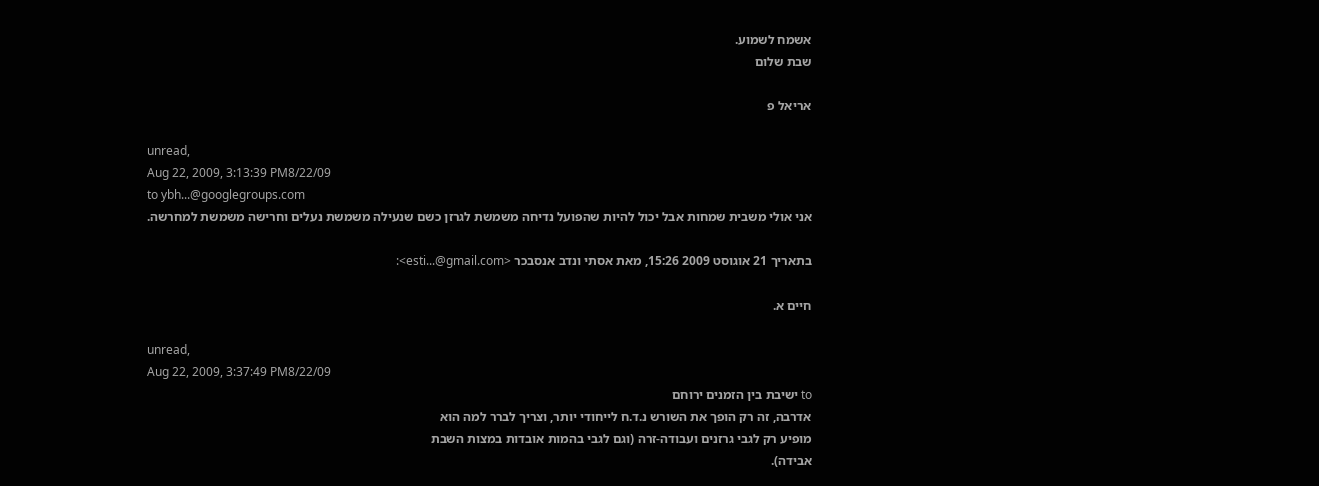אשמח לשמוע.
שבת שלום

אריאל פ

unread,
Aug 22, 2009, 3:13:39 PM8/22/09
to ybh...@googlegroups.com
אני אולי משבית שמחות אבל יכול להיות שהפועל נדיחה משמשת לגרזן כשם שנעילה משמשת נעלים וחרישה משמשת למחרשה.

בתאריך 21 אוגוסט 2009 15:26, מאת אסתי ונדב אנסבכר <esti...@gmail.com>:

חיים א.

unread,
Aug 22, 2009, 3:37:49 PM8/22/09
to ישיבת בין הזמנים ירוחם
אדרבה, זה רק הופך את השורש נ.ד.ח לייחודי יותר, וצריך לברר למה הוא
מופיע רק לגבי גרזנים ועבודה-זרה (וגם לגבי בהמות אובדות במצות השבת
אבידה).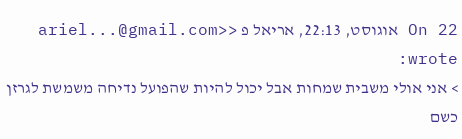On 22 אוגוסט, 22:13, אריאל פ <ariel...@gmail.com> wrote:
> אני אולי משבית שמחות אבל יכול להיות שהפועל נדיחה משמשת לגרזן כשם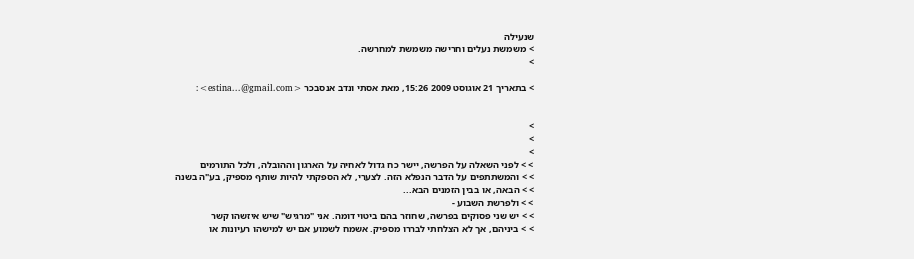שנעילה
> משמשת נעלים וחרישה משמשת למחרשה.
>

> בתאריך 21 אוגוסט 2009 15:26, מאת אסתי ונדב אנסבכר <estina...@gmail.com>:


>
>
>
> > לפני השאלה על הפרשה, יישר כח גדול לאחיה על הארגון וההובלה, ולכל התורמים
> > והמשתתפים על הדבר הנפלא הזה. לצערי, לא הספקתי להיות שותף מספיק, בע"ה בשנה
> > הבאה, או בבין הזמנים הבא...
> > ולפרשת השבוע -
> > יש שני פסוקים בפרשה, שחוזר בהם ביטוי דומה. אני "מרגיש" שיש איזשהו קשר
> > ביניהם, אך לא הצלחתי לבררו מספיק. אשמח לשמוע אם יש למישהו רעיונות או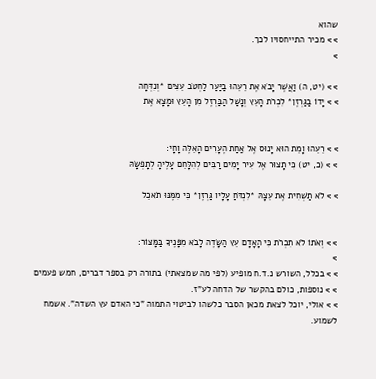שהוא
> > מכיר התייחסויו לכך.
>

> > (יט, ה) וַאֲשֶׁר יָבֹא אֶת רֵעֵהוּ בַיַּעַר לַחְטֹב עֵצִים *וְנִדְּחָה
> > יָדוֹ בַגַּרְזֶן* לִכְרֹת הָעֵץ וְנָשַׁל הַבַּרְזֶל מִן הָעֵץ וּמָצָא אֶת


> > רֵעֵהוּ וָמֵת הוּא יָנוּס אֶל אַחַת הֶעָרִים הָאֵלֶּה וָחָי:
> > (כ, יט) כִּי תָצוּר אֶל עִיר יָמִים רַבִּים לְהִלָּחֵם עָלֶיהָ לְתָפְשָׂהּ

> > לֹא תַשְׁחִית אֶת עֵצָהּ *לִנְדֹּחַ עָלָיו גַּרְזֶן* כִּי מִמֶּנּוּ תֹאכֵל


> > וְאֹתוֹ לֹא תִכְרֹת כִּי הָאָדָם עֵץ הַשָּׂדֶה לָבֹא מִפָּנֶיךָ בַּמָּצוֹר:
>
> > בכלל, השורש נ.ד.ח מופיע (לפי מה שמצאתי) בתורה רק בספר דברים, חמש פעמים
> > נוספות, כולם בהקשר של הדחה לע"ז.
> > אולי, יוכל לצאת מכאן הסבר כלשהו לביטוי התמוה "כי האדם עץ השדה". אשמח לשמוע.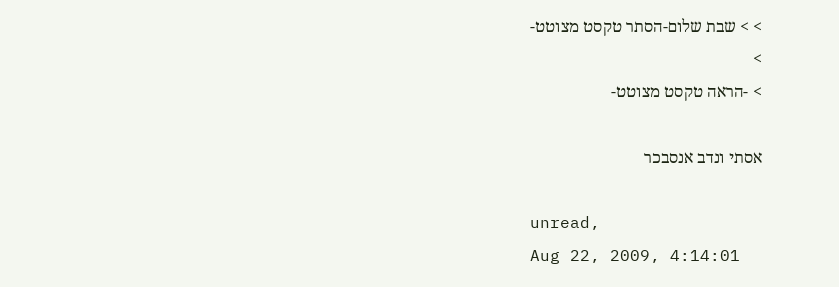> > שבת שלום-הסתר טקסט מצוטט-
>
> -הראה טקסט מצוטט-

אסתי ונדב אנסבכר

unread,
Aug 22, 2009, 4:14:01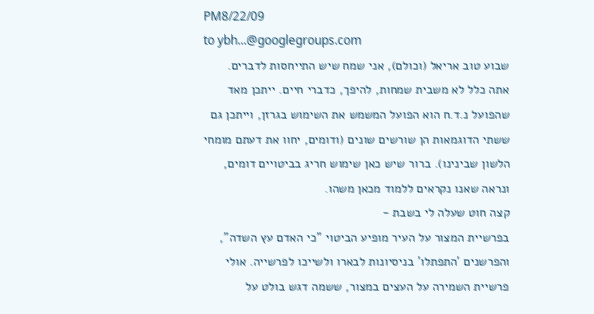PM8/22/09
to ybh...@googlegroups.com
שבוע טוב אריאל (וכולם), אני שמח שיש התייחסות לדברים.
אתה כלל לא משבית שמחות, להיפך, כדברי חיים. ייתכן מאד שהפועל נ.ד.ח הוא הפועל המשמש את השימוש בגרזן, וייתכן גם ששתי הדוגמאות הן שורשים שונים (ודומים, יחוו את דעתם מומחי הלשון שבינינו). ברור שיש כאן שימוש חריג בביטויים דומים, ונראה שאנו נקראים ללמוד מכאן משהו.
קצה חוט שעלה לי בשבת -
בפרשיית המצור על העיר מופיע הביטוי "כי האדם עץ השדה", והפרשנים 'התפתלו' בניסיונות לבארו ולשייכו לפרשייה. אולי פרשיית השמירה על העצים במצור, ששמה דגש בולט על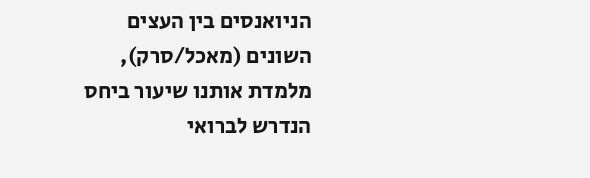הניואנסים בין העצים השונים (מאכל/סרק), מלמדת אותנו שיעור ביחס הנדרש לברואי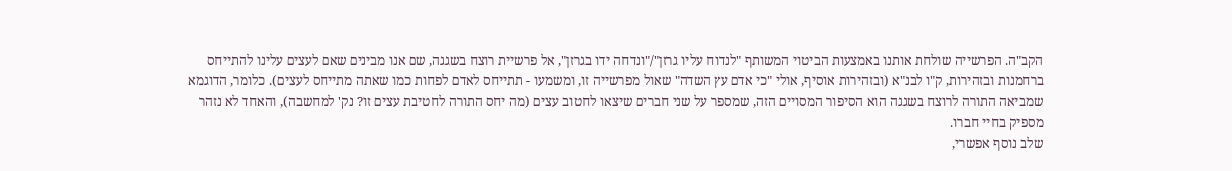הקב"ה. הפרשייה שולחת אותנו באמצעות הביטוי המשותף "לנדוח עליו גרזן"/"ונדחה ידו בגרזן", אל פרשיית רוצח בשגגה, שם אנו מבינים שאם לעצים עלינו להתייחס ברחמנות ובזהירות, ק"ו לבנ"א (ובזהירות אוסיף, אולי "כי אדם עץ השדה" שאול מפרשייה זו, ומשמעו - תתייחס לאדם לפחות כמו שאתה מתייחס לעצים). כלומר, הדוגמא שמביאה התורה לרוצח בשגגה הוא הסיפור המסויים הזה, שמספר על שני חברים שיצאו לחטוב עצים (מה יחס התורה לחטיבת עצים זו? נק' למחשבה), והאחד לא נזהר מספיק בחיי חברו.
שלב נוסף אפשרי,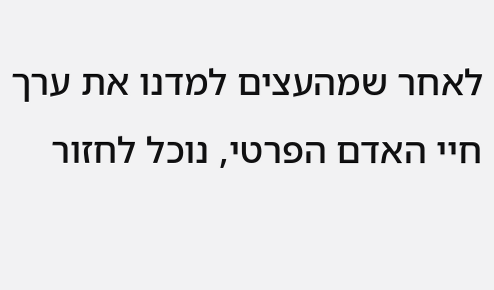לאחר שמהעצים למדנו את ערך חיי האדם הפרטי, נוכל לחזור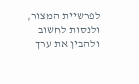לפרשיית המצור, ולנסות לחשוב ולהבין את ערך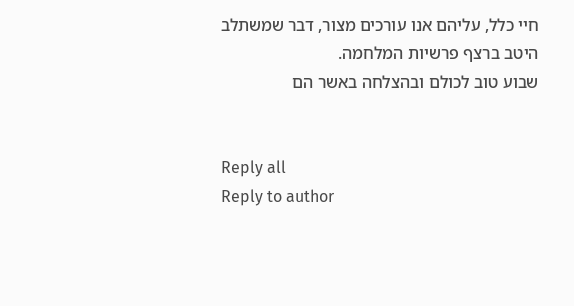חיי כלל, עליהם אנו עורכים מצור, דבר שמשתלב היטב ברצף פרשיות המלחמה.
שבוע טוב לכולם ובהצלחה באשר הם


Reply all
Reply to author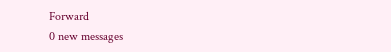Forward
0 new messages